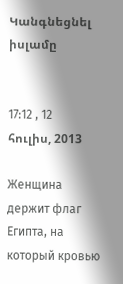Կանգնեցնել իսլամը


17:12 , 12 հուլիս, 2013

Женщина держит флаг Египта, на который кровью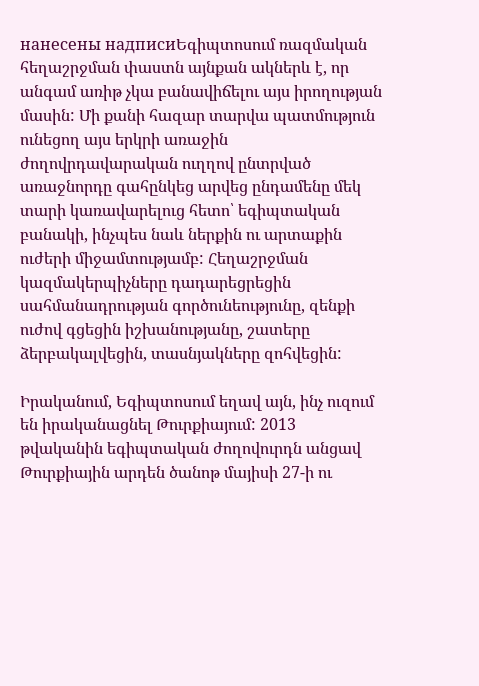нанесены надписиԵգիպտոսում ռազմական հեղաշրջման փաստն այնքան ակներև է, որ անգամ առիթ չկա բանավիճելու այս իրողության մասին: Մի քանի հազար տարվա պատմություն ունեցող այս երկրի առաջին ժողովրդավարական ուղղով ընտրված առաջնորդը գահընկեց արվեց ընդամենը մեկ տարի կառավարելուց հետո՝ եգիպտական բանակի, ինչպես նաև ներքին ու արտաքին ուժերի միջամտությամբ: Հեղաշրջման կազմակերպիչները դադարեցրեցին սահմանադրության գործունեությունը, զենքի ուժով գցեցին իշխանությանը, շատերը ձերբակալվեցին, տասնյակները զոհվեցին:

Իրականում, Եգիպտոսում եղավ այն, ինչ ուզում են իրականացնել Թուրքիայում: 2013 թվականին եգիպտական ժողովուրդն անցավ Թուրքիային արդեն ծանոթ մայիսի 27-ի ու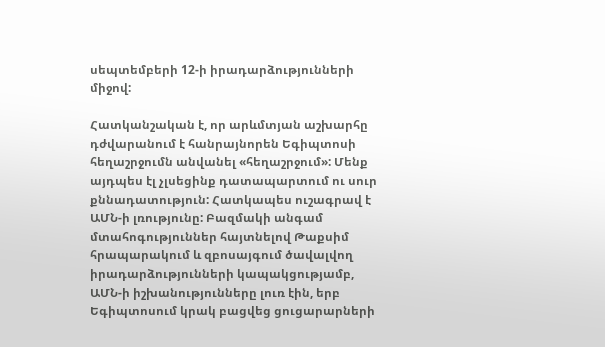սեպտեմբերի 12-ի իրադարձությունների միջով:

Հատկանշական է, որ արևմտյան աշխարհը դժվարանում է հանրայնորեն Եգիպտոսի հեղաշրջումն անվանել «հեղաշրջում»: Մենք այդպես էլ չլսեցինք դատապարտում ու սուր քննադատություն: Հատկապես ուշագրավ է ԱՄՆ-ի լռությունը: Բազմակի անգամ մտահոգություններ հայտնելով Թաքսիմ հրապարակում և զբոսայգում ծավալվող իրադարձությունների կապակցությամբ, ԱՄՆ-ի իշխանությունները լուռ էին, երբ Եգիպտոսում կրակ բացվեց ցուցարարների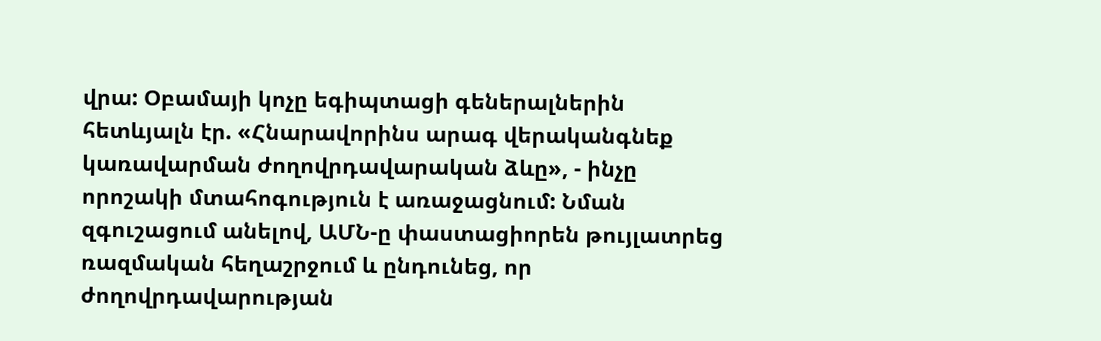վրա: Օբամայի կոչը եգիպտացի գեներալներին հետևյալն էր. «Հնարավորինս արագ վերականգնեք կառավարման ժողովրդավարական ձևը», - ինչը որոշակի մտահոգություն է առաջացնում: Նման զգուշացում անելով, ԱՄՆ-ը փաստացիորեն թույլատրեց ռազմական հեղաշրջում և ընդունեց, որ ժողովրդավարության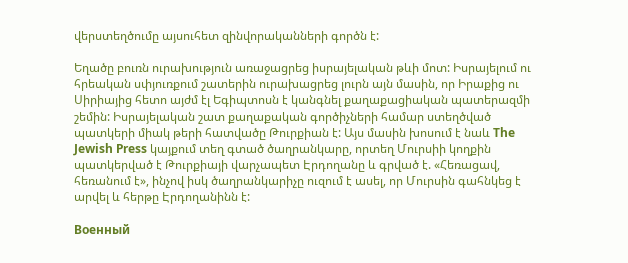վերստեղծումը այսուհետ զինվորականների գործն է:

Եղածը բուռն ուրախություն առաջացրեց իսրայելական թևի մոտ: Իսրայելում ու հրեական սփյուռքում շատերին ուրախացրեց լուրն այն մասին, որ Իրաքից ու Սիրիայից հետո այժմ էլ Եգիպտոսն է կանգնել քաղաքացիական պատերազմի շեմին: Իսրայելական շատ քաղաքական գործիչների համար ստեղծված պատկերի միակ թերի հատվածը Թուրքիան է: Այս մասին խոսում է նաև The Jewish Press կայքում տեղ գտած ծաղրանկարը, որտեղ Մուրսիի կողքին պատկերված է Թուրքիայի վարչապետ Էրդողանը և գրված է. «Հեռացավ, հեռանում է», ինչով իսկ ծաղրանկարիչը ուզում է ասել, որ Մուրսին գահնկեց է արվել և հերթը Էրդողանինն է:

Военный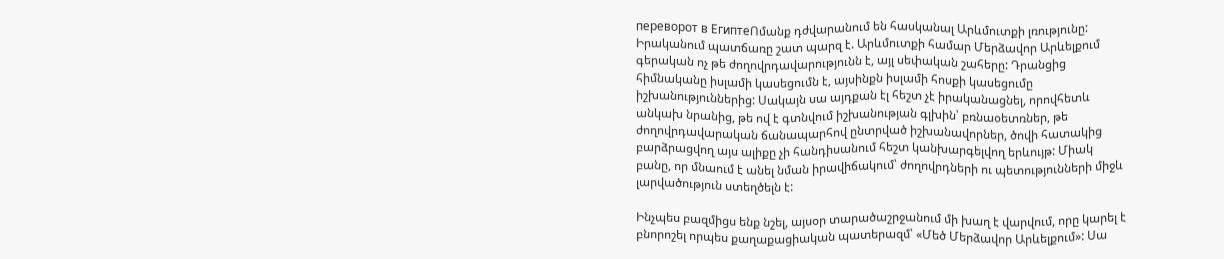переворот в ЕгиптеՈմանք դժվարանում են հասկանալ Արևմուտքի լռությունը: Իրականում պատճառը շատ պարզ է. Արևմուտքի համար Մերձավոր Արևելքում գերական ոչ թե ժողովրդավարությունն է, այլ սեփական շահերը: Դրանցից հիմնականը իսլամի կասեցումն է, այսինքն իսլամի հոսքի կասեցումը իշխանություններից: Սակայն սա այդքան էլ հեշտ չէ իրականացնել, որովհետև անկախ նրանից, թե ով է գտնվում իշխանության գլխին՝ բռնաօետռներ, թե ժողովրդավարական ճանապարհով ընտրված իշխանավորներ, ծովի հատակից բարձրացվող այս ալիքը չի հանդիսանում հեշտ կանխարգելվող երևույթ: Միակ բանը, որ մնաում է անել նման իրավիճակում՝ ժողովրդների ու պետությունների միջև լարվածություն ստեղծելն է:

Ինչպես բազմիցս ենք նշել, այսօր տարածաշրջանում մի խաղ է վարվում, որը կարել է բնորոշել որպես քաղաքացիական պատերազմ՝ «Մեծ Մերձավոր Արևելքում»: Սա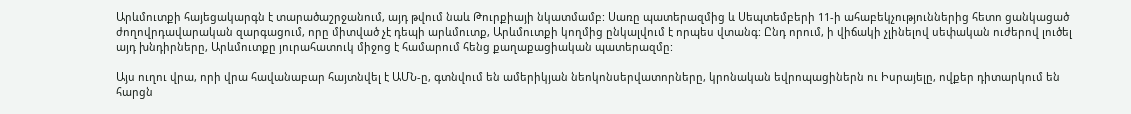Արևմուտքի հայեցակարգն է տարածաշրջանում, այդ թվում նաև Թուրքիայի նկատմամբ: Սառը պատերազմից և Սեպտեմբերի 11-ի ահաբեկչություններից հետո ցանկացած ժողովրդավարական զարգացում, որը միտված չէ դեպի արևմուտք, Արևմուտքի կողմից ընկալվում է որպես վտանգ: Ընդ որում, ի վիճակի չլինելով սեփական ուժերով լուծել այդ խնդիրները, Արևմուտքը յուրահատուկ միջոց է համարում հենց քաղաքացիական պատերազմը:

Այս ուղու վրա, որի վրա հավանաբար հայտնվել է ԱՄՆ-ը, գտնվում են ամերիկյան նեոկոնսերվատորները, կրոնական եվրոպացիներն ու Իսրայելը, ովքեր դիտարկում են հարցն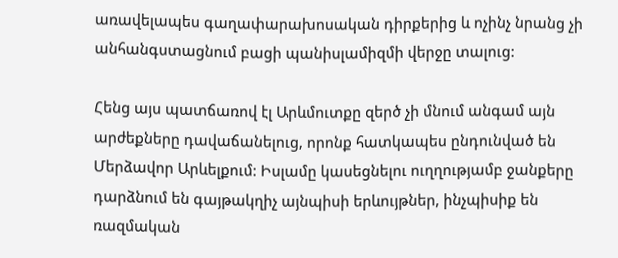առավելապես գաղափարախոսական դիրքերից և ոչինչ նրանց չի անհանգստացնում բացի պանիսլամիզմի վերջը տալուց:

Հենց այս պատճառով էլ Արևմուտքը զերծ չի մնում անգամ այն արժեքները դավաճանելուց, որոնք հատկապես ընդունված են Մերձավոր Արևելքում: Իսլամը կասեցնելու ուղղությամբ ջանքերը դարձնում են գայթակղիչ այնպիսի երևույթներ, ինչպիսիք են ռազմական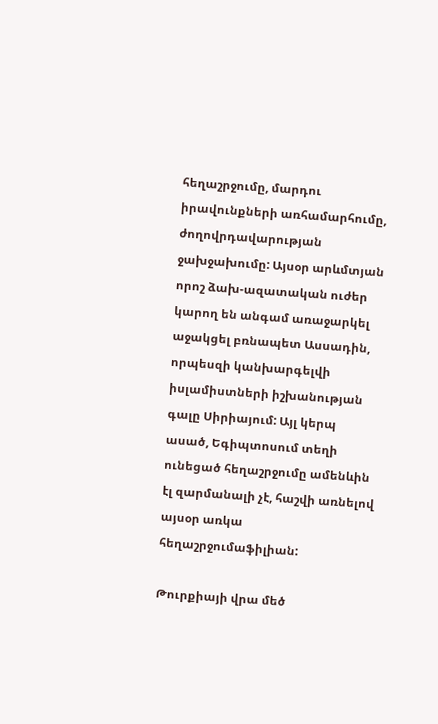հեղաշրջումը, մարդու իրավունքների առհամարհումը, ժողովրդավարության ջախջախումը: Այսօր արևմտյան որոշ ձախ-ազատական ուժեր կարող են անգամ առաջարկել աջակցել բռնապետ Ասսադին, որպեսզի կանխարգելվի իսլամիստների իշխանության գալը Սիրիայում: Այլ կերպ ասած, Եգիպտոսում տեղի ունեցած հեղաշրջումը ամենևին էլ զարմանալի չէ, հաշվի առնելով այսօր առկա հեղաշրջումաֆիլիան:

Թուրքիայի վրա մեծ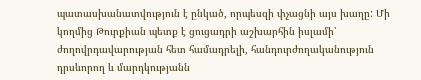պատասխանատվություն է ընկած, որպեսզի փչացնի այս խաղը: Մի կողմից Թուրքիան պետք է ցուցադրի աշխարհին իսլամի՝ ժողովրդավարության հետ համադրելի, հանդուրժողականություն դրսևորող և մարդկությանն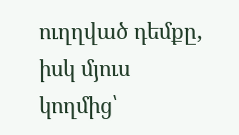ուղղված դեմքը, իսկ մյուս կողմից՝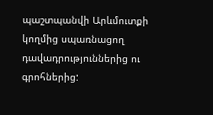պաշտպանվի Արևմուտքի կողմից սպառնացող դավադրություններից ու գրոհներից: